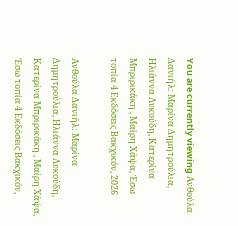You are currently viewing Ανθούλα Δανιήλ: Μαρίνα Δημητρούλια, Ηλιάννα Λυκούδη, Κατερίνα Μπριρικάκη , Μαίρη Χάψα, Έσω τοπία 4 Εκδόσεις Βακχικόν, 2026

Ανθούλα Δανιήλ: Μαρίνα Δημητρούλια, Ηλιάννα Λυκούδη, Κατερίνα Μπριρικάκη , Μαίρη Χάψα, Έσω τοπία 4 Εκδόσεις Βακχικόν,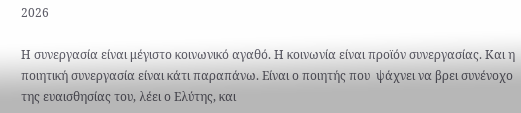2026

Η συνεργασία είναι μέγιστο κοινωνικό αγαθό. Η κοινωνία είναι προϊόν συνεργασίας. Και η ποιητική συνεργασία είναι κάτι παραπάνω. Είναι ο ποιητής που  ψάχνει να βρει συνένοχο της ευαισθησίας του, λέει ο Ελύτης, και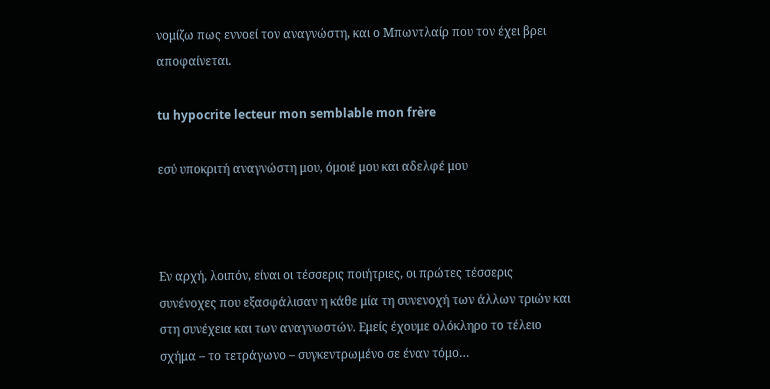νομίζω πως εννοεί τον αναγνώστη, και ο Μπωντλαίρ που τον έχει βρει αποφαίνεται.

tu hypocrite lecteur mon semblable mon frère

εσύ υποκριτή αναγνώστη μου, όμοιέ μου και αδελφέ μου



Eν αρχή, λοιπόν, είναι οι τέσσερις ποιήτριες, οι πρώτες τέσσερις συνένοχες που εξασφάλισαν η κάθε μία τη συνενοχή των άλλων τριών και στη συνέχεια και των αναγνωστών. Εμείς έχουμε ολόκληρο το τέλειο σχήμα – το τετράγωνο – συγκεντρωμένο σε έναν τόμο…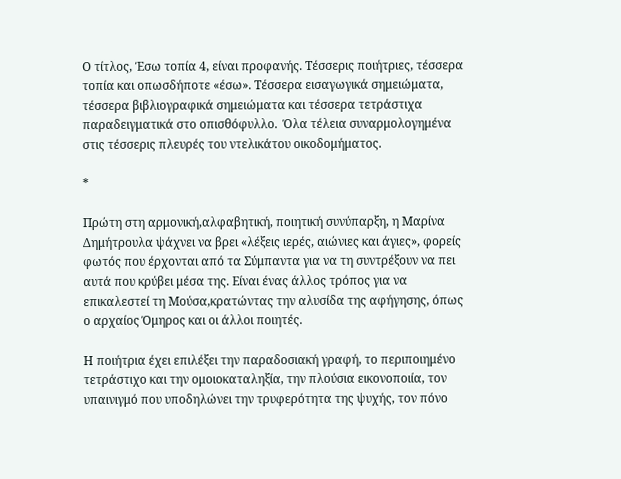Ο τίτλος, Έσω τοπία 4, είναι προφανής. Τέσσερις ποιήτριες, τέσσερα τοπία και οπωσδήποτε «έσω». Τέσσερα εισαγωγικά σημειώματα, τέσσερα βιβλιογραφικά σημειώματα και τέσσερα τετράστιχα παραδειγματικά στο οπισθόφυλλο.  Όλα τέλεια συναρμολογημένα στις τέσσερις πλευρές του ντελικάτου οικοδομήματος.

*

Πρώτη στη αρμονική,αλφαβητική, ποιητική συνύπαρξη, η Μαρίνα Δημήτρουλα ψάχνει να βρει «λέξεις ιερές, αιώνιες και άγιες», φορείς φωτός που έρχονται από τα Σύμπαντα για να τη συντρέξουν να πει αυτά που κρύβει μέσα της. Είναι ένας άλλος τρόπος για να επικαλεστεί τη Μούσα,κρατώντας την αλυσίδα της αφήγησης, όπως ο αρχαίος Όμηρος και οι άλλοι ποιητές.

Η ποιήτρια έχει επιλέξει την παραδοσιακή γραφή, το περιποιημένο τετράστιχο και την ομοιοκαταληξία, την πλούσια εικονοποιία, τον υπαινιγμό που υποδηλώνει την τρυφερότητα της ψυχής, τον πόνο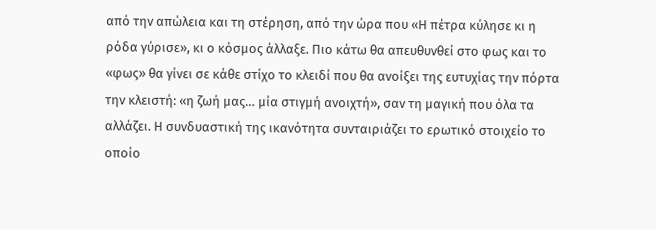από την απώλεια και τη στέρηση, από την ώρα που «Η πέτρα κύλησε κι η ρόδα γύρισε», κι ο κόσμος άλλαξε. Πιο κάτω θα απευθυνθεί στο φως και το «φως» θα γίνει σε κάθε στίχο το κλειδί που θα ανοίξει της ευτυχίας την πόρτα την κλειστή: «η ζωή μας… μία στιγμή ανοιχτή», σαν τη μαγική που όλα τα αλλάζει. Η συνδυαστική της ικανότητα συνταιριάζει το ερωτικό στοιχείο το οποίο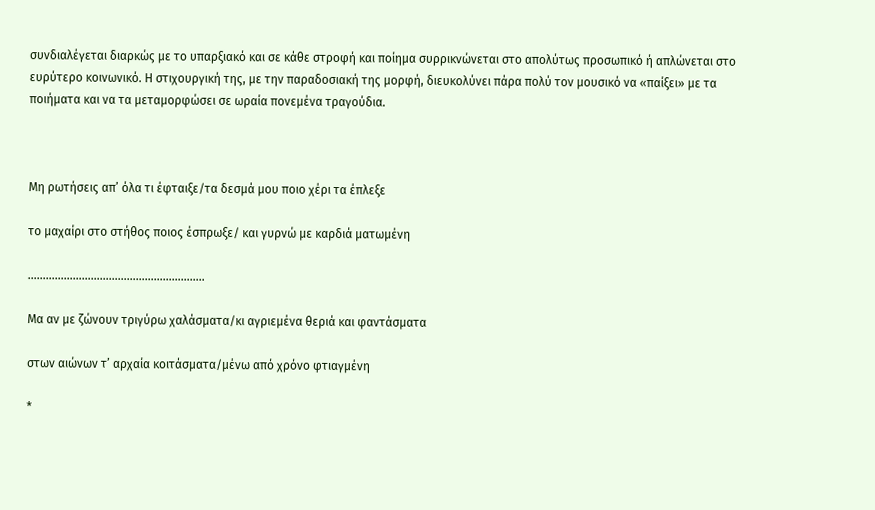συνδιαλέγεται διαρκώς με το υπαρξιακό και σε κάθε στροφή και ποίημα συρρικνώνεται στο απολύτως προσωπικό ή απλώνεται στο ευρύτερο κοινωνικό. Η στιχουργική της, με την παραδοσιακή της μορφή, διευκολύνει πάρα πολύ τον μουσικό να «παίξει» με τα ποιήματα και να τα μεταμορφώσει σε ωραία πονεμένα τραγούδια.



Μη ρωτήσεις απ’ όλα τι έφταιξε/τα δεσμά μου ποιο χέρι τα έπλεξε

το μαχαίρι στο στήθος ποιος έσπρωξε/ και γυρνώ με καρδιά ματωμένη

…………………………………………………..

Μα αν με ζώνουν τριγύρω χαλάσματα/κι αγριεμένα θεριά και φαντάσματα

στων αιώνων τ’ αρχαία κοιτάσματα/μένω από χρόνο φτιαγμένη

*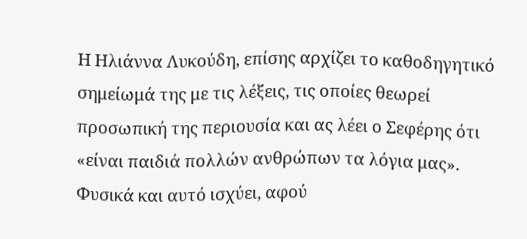Η Ηλιάννα Λυκούδη, επίσης αρχίζει το καθοδηγητικό σημείωμά της με τις λέξεις, τις οποίες θεωρεί προσωπική της περιουσία και ας λέει ο Σεφέρης ότι «είναι παιδιά πολλών ανθρώπων τα λόγια μας». Φυσικά και αυτό ισχύει, αφού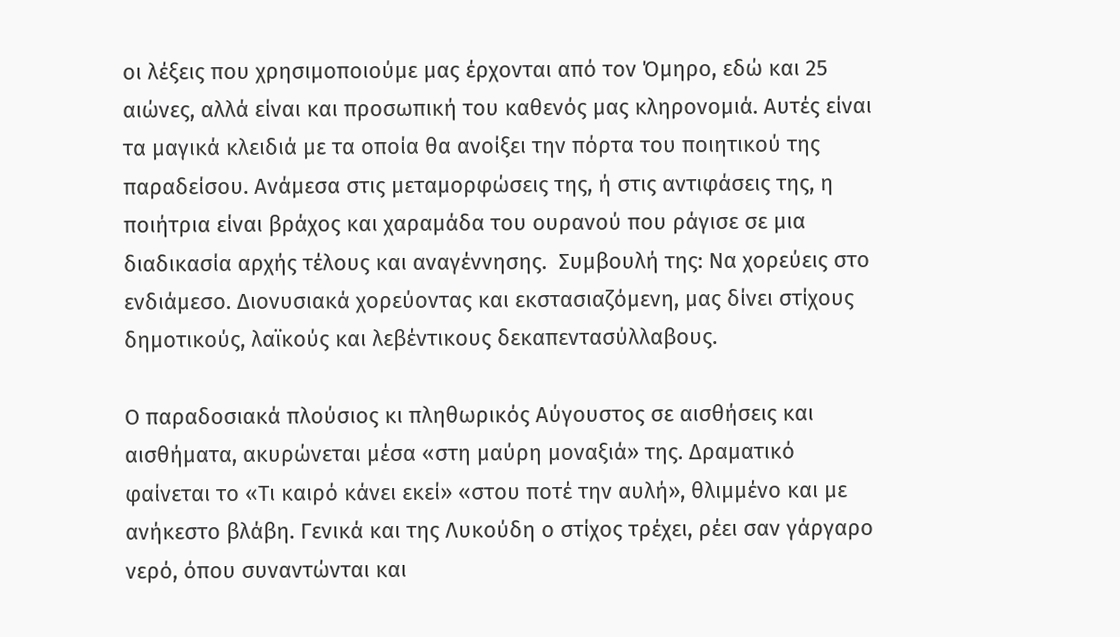οι λέξεις που χρησιμοποιούμε μας έρχονται από τον Όμηρο, εδώ και 25 αιώνες, αλλά είναι και προσωπική του καθενός μας κληρονομιά. Αυτές είναι τα μαγικά κλειδιά με τα οποία θα ανοίξει την πόρτα του ποιητικού της παραδείσου. Ανάμεσα στις μεταμορφώσεις της, ή στις αντιφάσεις της, η ποιήτρια είναι βράχος και χαραμάδα του ουρανού που ράγισε σε μια διαδικασία αρχής τέλους και αναγέννησης.  Συμβουλή της: Να χορεύεις στο ενδιάμεσο. Διονυσιακά χορεύοντας και εκστασιαζόμενη, μας δίνει στίχους  δημοτικούς, λαϊκούς και λεβέντικους δεκαπεντασύλλαβους.

Ο παραδοσιακά πλούσιος κι πληθωρικός Αύγουστος σε αισθήσεις και αισθήματα, ακυρώνεται μέσα «στη μαύρη μοναξιά» της. Δραματικό φαίνεται το «Τι καιρό κάνει εκεί» «στου ποτέ την αυλή», θλιμμένο και με ανήκεστο βλάβη. Γενικά και της Λυκούδη ο στίχος τρέχει, ρέει σαν γάργαρο νερό, όπου συναντώνται και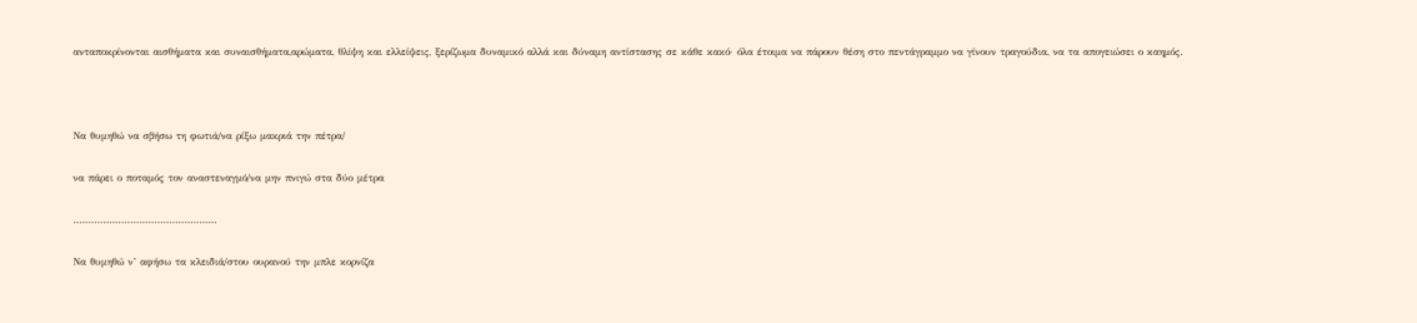ανταποκρίνονται αισθήματα και συναισθήματα,αρώματα, θλίψη και ελλείψεις, ξερίζωμα δυναμικό αλλά και δύναμη αντίστασης σε κάθε κακό· όλα έτοιμα να πάρουν θέση στο πεντάγραμμο να γίνουν τραγούδια, να τα απογειώσει ο καημός.



Να θυμηθώ να σβήσω τη φωτιά/να ρίξω μακριά την πέτρα/

να πάρει ο ποταμός τον αναστεναγμό/να μην πνιγώ στα δύο μέτρα

…………………………………………

Να θυμηθώ ν’ αφήσω τα κλειδιά/στου ουρανού την μπλε κορνίζα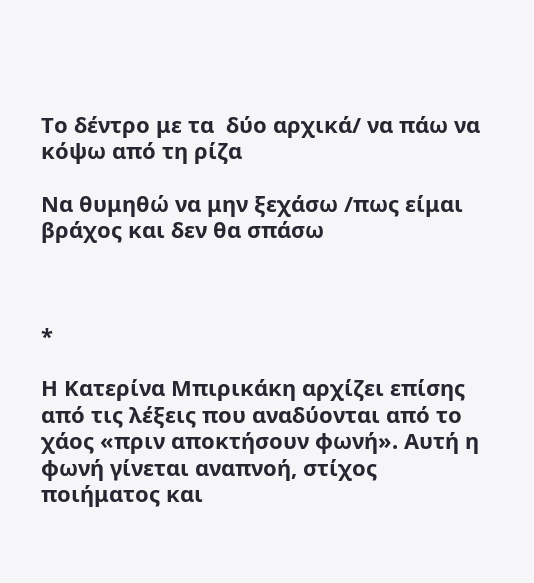Το δέντρο με τα  δύο αρχικά/ να πάω να κόψω από τη ρίζα

Να θυμηθώ να μην ξεχάσω /πως είμαι βράχος και δεν θα σπάσω



*

Η Κατερίνα Μπιρικάκη αρχίζει επίσης από τις λέξεις που αναδύονται από το χάος «πριν αποκτήσουν φωνή». Αυτή η φωνή γίνεται αναπνοή, στίχος ποιήματος και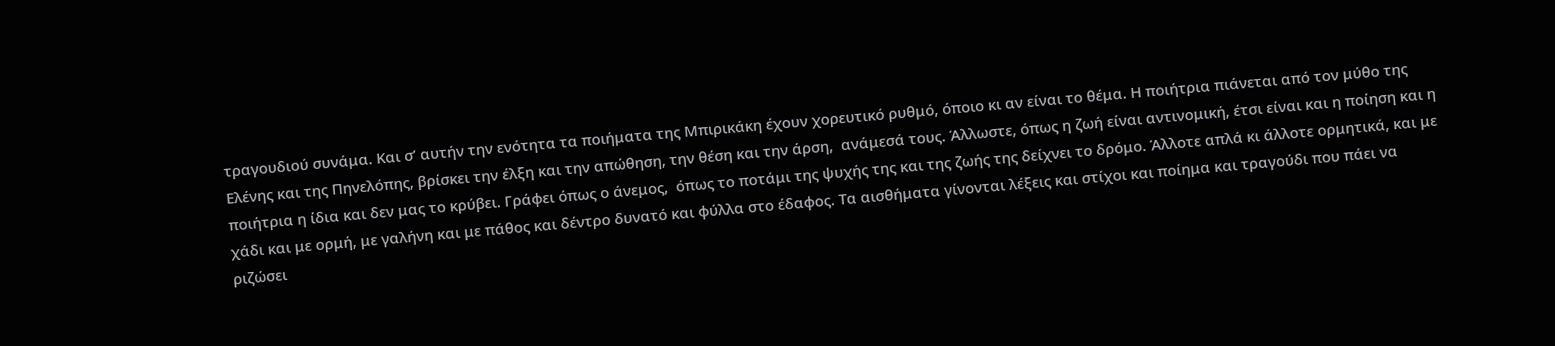τραγουδιού συνάμα. Και σ’ αυτήν την ενότητα τα ποιήματα της Μπιρικάκη έχουν χορευτικό ρυθμό, όποιο κι αν είναι το θέμα. Η ποιήτρια πιάνεται από τον μύθο της Ελένης και της Πηνελόπης, βρίσκει την έλξη και την απώθηση, την θέση και την άρση,  ανάμεσά τους. Άλλωστε, όπως η ζωή είναι αντινομική, έτσι είναι και η ποίηση και η  ποιήτρια η ίδια και δεν μας το κρύβει. Γράφει όπως ο άνεμος,  όπως το ποτάμι της ψυχής της και της ζωής της δείχνει το δρόμο. Άλλοτε απλά κι άλλοτε ορμητικά, και με χάδι και με ορμή, με γαλήνη και με πάθος και δέντρο δυνατό και φύλλα στο έδαφος. Τα αισθήματα γίνονται λέξεις και στίχοι και ποίημα και τραγούδι που πάει να ριζώσει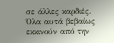σε άλλες καρδιές. Όλα αυτά βεβαίως εκκινούν από την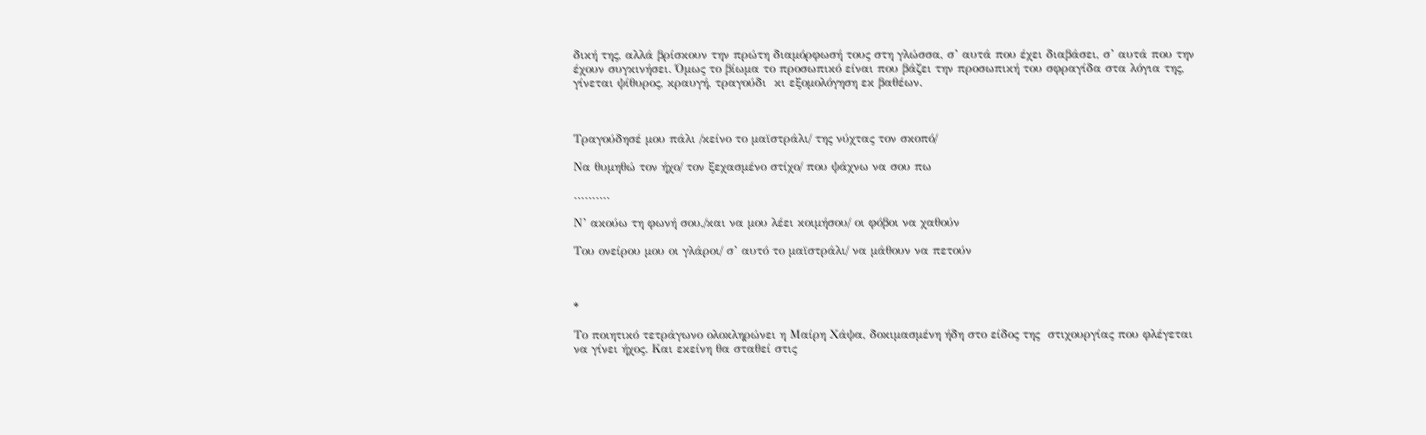δική της, αλλά βρίσκουν την πρώτη διαμόρφωσή τους στη γλώσσα, σ’ αυτά που έχει διαβάσει, σ’ αυτά που την έχουν συγκινήσει. Όμως το βίωμα το προσωπικό είναι που βάζει την προσωπική του σφραγίδα στα λόγια της, γίνεται ψίθυρος, κραυγή, τραγούδι  κι εξομολόγηση εκ βαθέων.



Τραγούδησέ μου πάλι /κείνο το μαϊστράλι/ της νύχτας τον σκοπό/

Να θυμηθώ τον ήχο/ τον ξεχασμένο στίχο/ που ψάχνω να σου πω

……….

Ν’ ακούω τη φωνή σου,/και να μου λέει κοιμήσου/ οι φόβοι να χαθούν

Του ονείρου μου οι γλάροι/ σ’ αυτό το μαϊστράλι/ να μάθουν να πετούν



*

Το ποιητικό τετράγωνο ολοκληρώνει η Μαίρη Χάψα, δοκιμασμένη ήδη στο είδος της  στιχουργίας που φλέγεται να γίνει ήχος. Και εκείνη θα σταθεί στις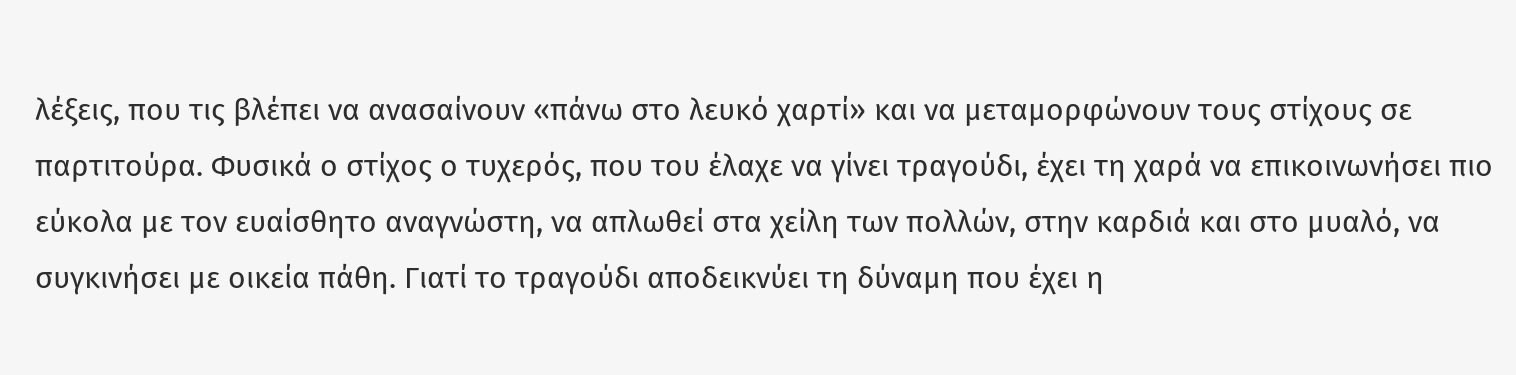λέξεις, που τις βλέπει να ανασαίνουν «πάνω στο λευκό χαρτί» και να μεταμορφώνουν τους στίχους σε παρτιτούρα. Φυσικά ο στίχος ο τυχερός, που του έλαχε να γίνει τραγούδι, έχει τη χαρά να επικοινωνήσει πιο εύκολα με τον ευαίσθητο αναγνώστη, να απλωθεί στα χείλη των πολλών, στην καρδιά και στο μυαλό, να συγκινήσει με οικεία πάθη. Γιατί το τραγούδι αποδεικνύει τη δύναμη που έχει η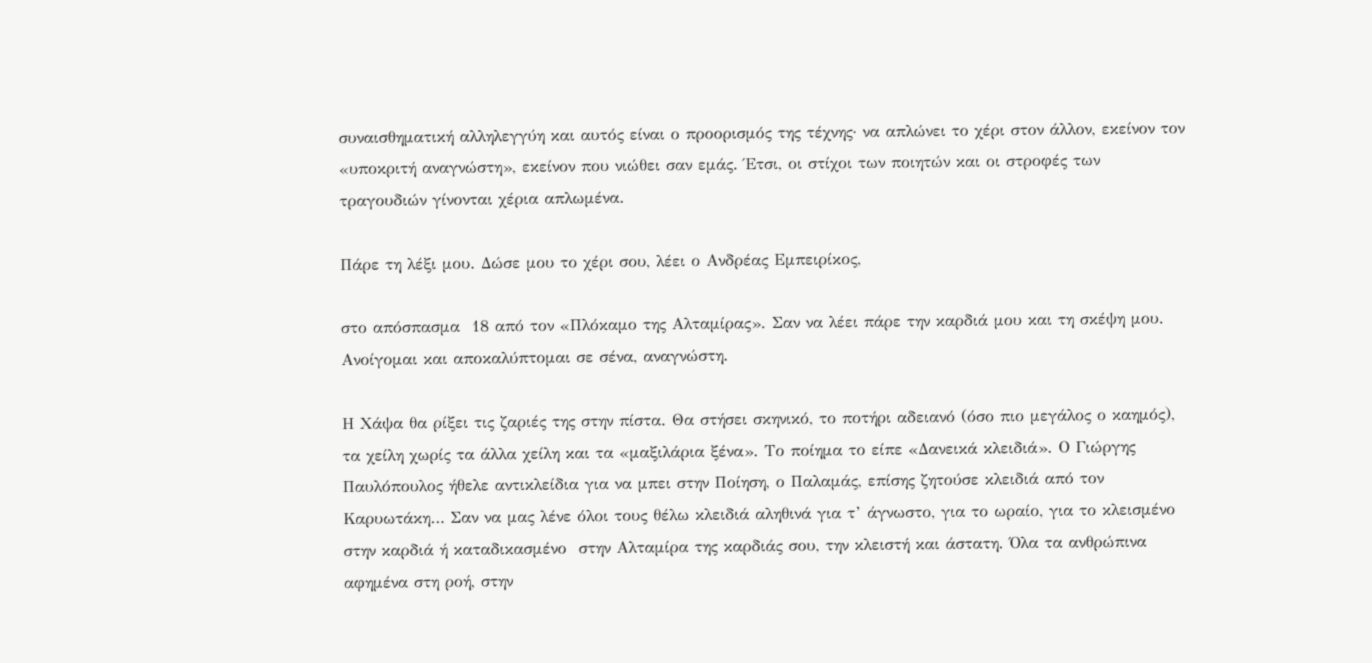συναισθηματική αλληλεγγύη και αυτός είναι ο προορισμός της τέχνης· να απλώνει το χέρι στον άλλον, εκείνον τον «υποκριτή αναγνώστη», εκείνον που νιώθει σαν εμάς. Έτσι, οι στίχοι των ποιητών και οι στροφές των τραγουδιών γίνονται χέρια απλωμένα.

Πάρε τη λέξι μου. Δώσε μου το χέρι σου, λέει ο Ανδρέας Εμπειρίκος,

στο απόσπασμα  18 από τον «Πλόκαμο της Αλταμίρας». Σαν να λέει πάρε την καρδιά μου και τη σκέψη μου. Ανοίγομαι και αποκαλύπτομαι σε σένα, αναγνώστη.

Η Χάψα θα ρίξει τις ζαριές της στην πίστα. Θα στήσει σκηνικό, το ποτήρι αδειανό (όσο πιο μεγάλος ο καημός), τα χείλη χωρίς τα άλλα χείλη και τα «μαξιλάρια ξένα». Το ποίημα το είπε «Δανεικά κλειδιά». Ο Γιώργης Παυλόπουλος ήθελε αντικλείδια για να μπει στην Ποίηση, ο Παλαμάς, επίσης ζητούσε κλειδιά από τον Καρυωτάκη… Σαν να μας λένε όλοι τους θέλω κλειδιά αληθινά για τ’ άγνωστο, για το ωραίο, για το κλεισμένο στην καρδιά ή καταδικασμένο  στην Αλταμίρα της καρδιάς σου, την κλειστή και άστατη. Όλα τα ανθρώπινα αφημένα στη ροή, στην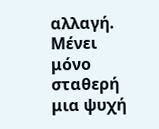αλλαγή. Μένει μόνο σταθερή μια ψυχή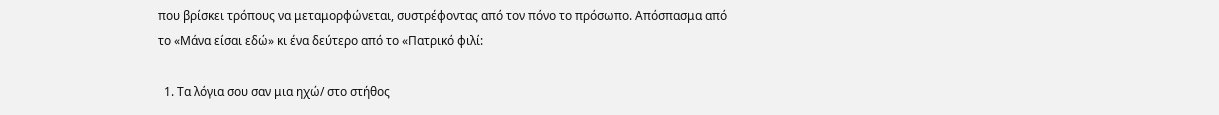που βρίσκει τρόπους να μεταμορφώνεται, συστρέφοντας από τον πόνο το πρόσωπο. Απόσπασμα από το «Μάνα είσαι εδώ» κι ένα δεύτερο από το «Πατρικό φιλί:

  1. Τα λόγια σου σαν μια ηχώ/ στο στήθος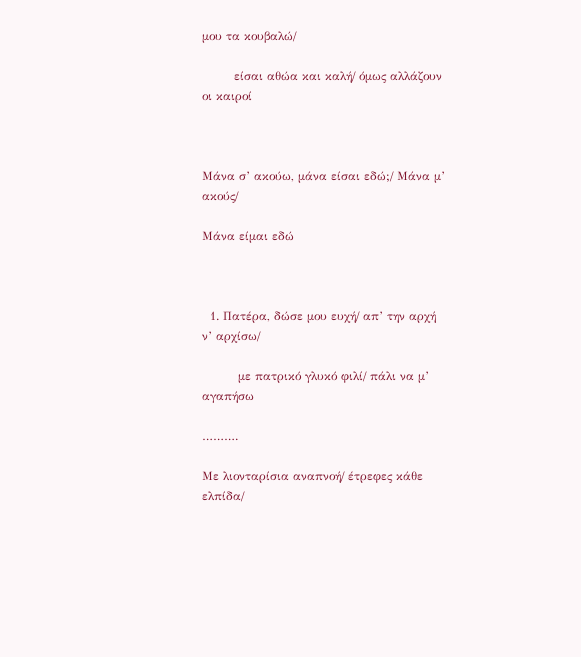μου τα κουβαλώ/

        είσαι αθώα και καλή/ όμως αλλάζουν οι καιροί



Μάνα σ’ ακούω, μάνα είσαι εδώ;/ Μάνα μ’ ακούς/

Μάνα είμαι εδώ



  1. Πατέρα, δώσε μου ευχή/ απ’ την αρχή ν’ αρχίσω/

         με πατρικό γλυκό φιλί/ πάλι να μ’ αγαπήσω

……….

Με λιονταρίσια αναπνοή/ έτρεφες κάθε ελπίδα/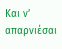Και ν’ απαρνιέσαι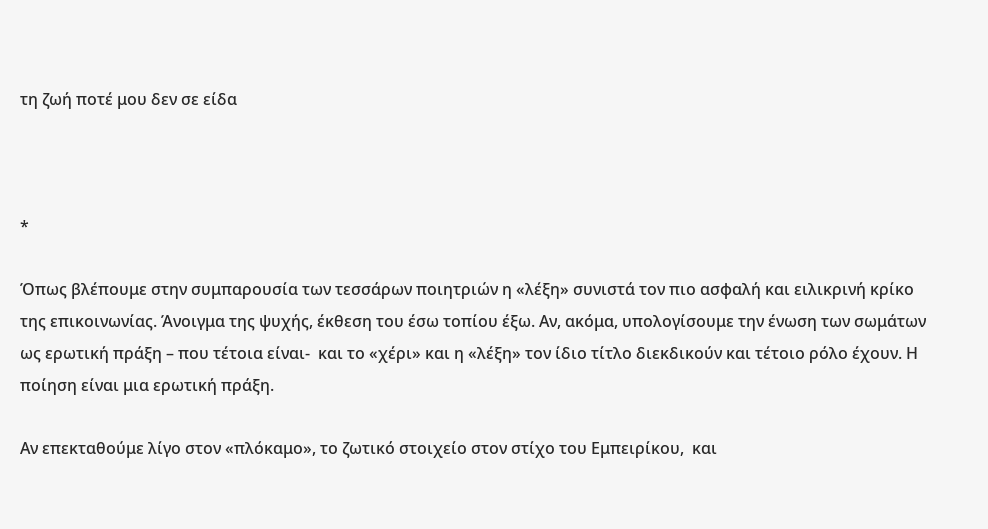τη ζωή ποτέ μου δεν σε είδα



*

Όπως βλέπουμε στην συμπαρουσία των τεσσάρων ποιητριών η «λέξη» συνιστά τον πιο ασφαλή και ειλικρινή κρίκο της επικοινωνίας. Άνοιγμα της ψυχής, έκθεση του έσω τοπίου έξω. Αν, ακόμα, υπολογίσουμε την ένωση των σωμάτων ως ερωτική πράξη – που τέτοια είναι-  και το «χέρι» και η «λέξη» τον ίδιο τίτλο διεκδικούν και τέτοιο ρόλο έχουν. Η ποίηση είναι μια ερωτική πράξη.

Αν επεκταθούμε λίγο στον «πλόκαμο», το ζωτικό στοιχείο στον στίχο του Εμπειρίκου,  και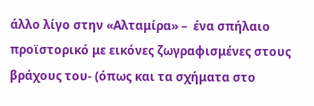άλλο λίγο στην «Αλταμίρα» –  ένα σπήλαιο προϊστορικό με εικόνες ζωγραφισμένες στους βράχους του- (όπως και τα σχήματα στο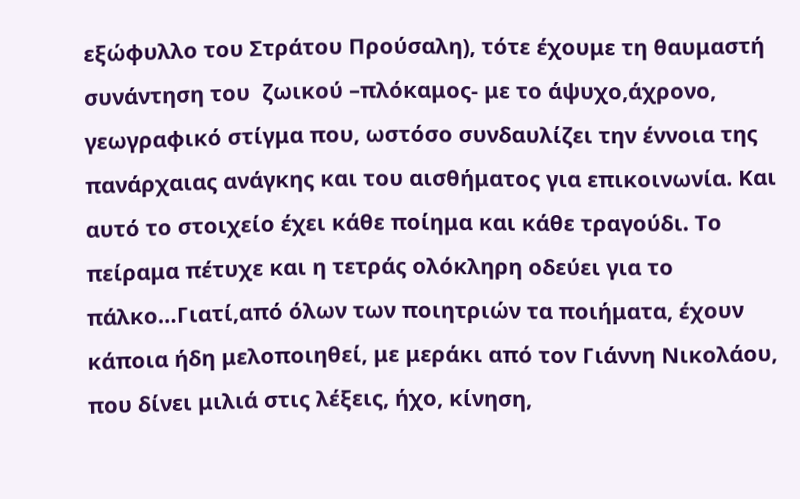εξώφυλλο του Στράτου Προύσαλη), τότε έχουμε τη θαυμαστή συνάντηση του  ζωικού –πλόκαμος- με το άψυχο,άχρονο, γεωγραφικό στίγμα που, ωστόσο συνδαυλίζει την έννοια της πανάρχαιας ανάγκης και του αισθήματος για επικοινωνία. Και αυτό το στοιχείο έχει κάθε ποίημα και κάθε τραγούδι. Το πείραμα πέτυχε και η τετράς ολόκληρη οδεύει για το πάλκο…Γιατί,από όλων των ποιητριών τα ποιήματα, έχουν κάποια ήδη μελοποιηθεί, με μεράκι από τον Γιάννη Νικολάου, που δίνει μιλιά στις λέξεις, ήχο, κίνηση,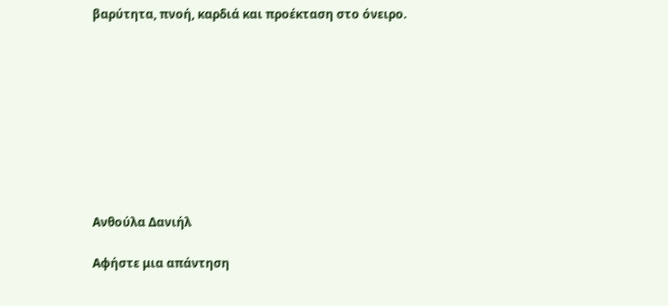βαρύτητα, πνοή, καρδιά και προέκταση στο όνειρο.









Ανθούλα Δανιήλ

Αφήστε μια απάντηση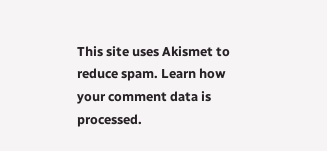This site uses Akismet to reduce spam. Learn how your comment data is processed.